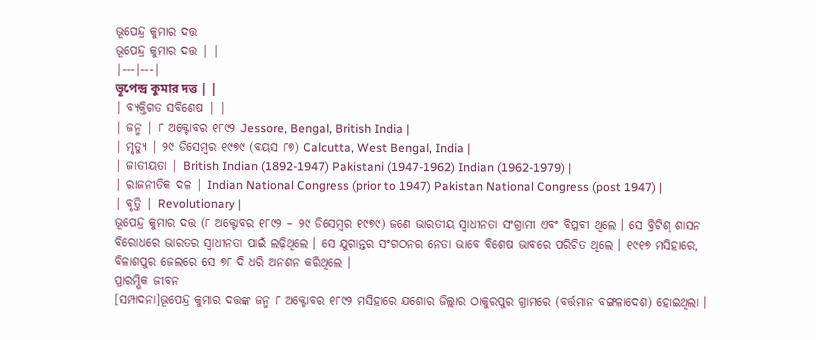ଭୂପେନ୍ଦ୍ର କୁମାର ଦତ୍ତ
ଭୂପେନ୍ଦ୍ର କୁମାର ଦତ୍ତ | |
|---|---|
ভূপেন্দ্র কুমার দত্ত | |
| ବ୍ୟକ୍ତିଗତ ସବିଶେଷ | |
| ଜନ୍ମ | ୮ ଅକ୍ଟୋବର ୧୮୯୨ Jessore, Bengal, British India |
| ମୃତ୍ୟୁ | ୨୯ ଡିସେମ୍ବର ୧୯୭୯ (ବୟସ ୮୭) Calcutta, West Bengal, India |
| ଜାତୀୟତା | British Indian (1892-1947) Pakistani (1947-1962) Indian (1962-1979) |
| ରାଜନୀତିକ ଦଳ | Indian National Congress (prior to 1947) Pakistan National Congress (post 1947) |
| ବୃତ୍ତି | Revolutionary |
ଭୂପେନ୍ଦ୍ର କୁମାର ଦତ୍ତ (୮ ଅକ୍ଟୋବର ୧୮୯୨ – ୨୯ ଡିସେମ୍ବର ୧୯୭୯) ଜଣେ ଭାରତୀୟ ସ୍ୱାଧୀନତା ସଂଗ୍ରାମୀ ଏବଂ ବିପ୍ଳବୀ ଥିଲେ । ସେ ବ୍ରିଟିଶ୍ ଶାସନ ବିରୋଧରେ ଭାରତର ସ୍ୱାଧୀନତା ପାଇଁ ଲଢ଼ିଥିଲେ । ସେ ଯୁଗାନ୍ତର ସଂଗଠନର ନେତା ଭାବେ ବିଶେଷ ଭାବରେ ପରିଚିତ ଥିଲେ । ୧୯୧୭ ମସିହାରେ, ବିଳାଶପୁର ଜେଲରେ ସେ ୭୮ ଦି ଧରି ଅନଶନ କରିଥିଲେ ।
ପ୍ରାରମ୍ଭିକ ଜୀବନ
[ସମ୍ପାଦନା]ଭୂପେନ୍ଦ୍ର କୁମାର ଦତ୍ତଙ୍କ ଜନ୍ମ ୮ ଅକ୍ଟୋବର ୧୮୯୨ ମସିହାରେ ଯଶୋର ଜିଲ୍ଲାର ଠାକୁରପୁର ଗ୍ରାମରେ (ବର୍ତ୍ତମାନ ବଙ୍ଗଳାଦେଶ) ହୋଇଥିଲା ।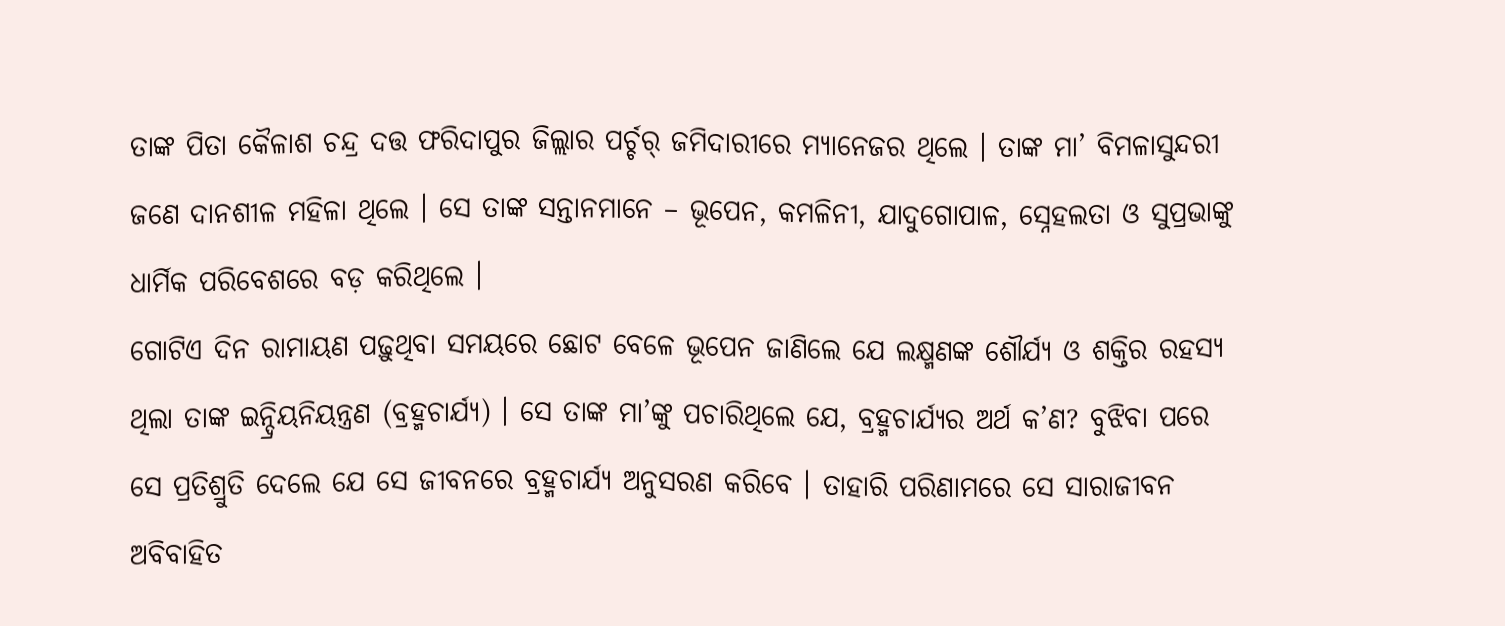ତାଙ୍କ ପିତା କୈଳାଶ ଚନ୍ଦ୍ର ଦତ୍ତ ଫରିଦାପୁର ଜିଲ୍ଲାର ପର୍ଚ୍ଚର୍ ଜମିଦାରୀରେ ମ୍ୟାନେଜର ଥିଲେ । ତାଙ୍କ ମା’ ବିମଳାସୁନ୍ଦରୀ ଜଣେ ଦାନଶୀଳ ମହିଳା ଥିଲେ । ସେ ତାଙ୍କ ସନ୍ତାନମାନେ – ଭୂପେନ, କମଳିନୀ, ଯାଦୁଗୋପାଳ, ସ୍ନେହଲତା ଓ ସୁପ୍ରଭାଙ୍କୁ ଧାର୍ମିକ ପରିବେଶରେ ବଡ଼ କରିଥିଲେ ।
ଗୋଟିଏ ଦିନ ରାମାୟଣ ପଢ଼ୁଥିବା ସମୟରେ ଛୋଟ ବେଳେ ଭୂପେନ ଜାଣିଲେ ଯେ ଲକ୍ଷ୍ମଣଙ୍କ ଶୌର୍ଯ୍ୟ ଓ ଶକ୍ତିର ରହସ୍ୟ ଥିଲା ତାଙ୍କ ଇନ୍ଦ୍ରିୟନିୟନ୍ତ୍ରଣ (ବ୍ରହ୍ମଚାର୍ଯ୍ୟ) । ସେ ତାଙ୍କ ମା’ଙ୍କୁ ପଚାରିଥିଲେ ଯେ, ବ୍ରହ୍ମଚାର୍ଯ୍ୟର ଅର୍ଥ କ’ଣ? ବୁଝିବା ପରେ ସେ ପ୍ରତିଶ୍ରୁତି ଦେଲେ ଯେ ସେ ଜୀବନରେ ବ୍ରହ୍ମଚାର୍ଯ୍ୟ ଅନୁସରଣ କରିବେ । ତାହାରି ପରିଣାମରେ ସେ ସାରାଜୀବନ ଅବିବାହିତ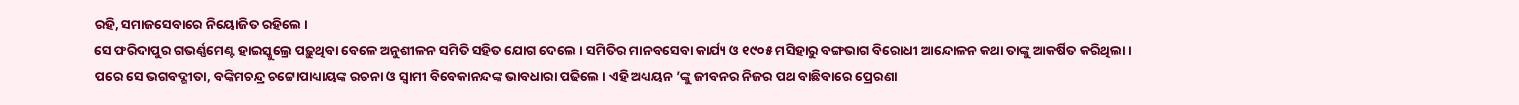ରହି, ସମାଜସେବାରେ ନିୟୋଜିତ ରହିଲେ ।
ସେ ଫରିଦାପୁର ଗଭର୍ଣ୍ଣମେଣ୍ଟ ହାଇସ୍କୁଲ୍ରେ ପଢ଼ୁଥିବା ବେଳେ ଅନୁଶୀଳନ ସମିତି ସହିତ ଯୋଗ ଦେଲେ । ସମିତିର ମାନବସେବା କାର୍ଯ୍ୟ ଓ ୧୯୦୫ ମସିହାରୁ ବଙ୍ଗଭାଗ ବିରୋଧୀ ଆନ୍ଦୋଳନ କଥା ତାଙ୍କୁ ଆକର୍ଷିତ କରିଥିଲା ।
ପରେ ସେ ଭଗବଦ୍ଗୀତା, ବଙ୍କିମଚନ୍ଦ୍ର ଚଟ୍ଟୋପାଧ୍ୟାୟଙ୍କ ରଚନା ଓ ସ୍ୱାମୀ ବିବେକାନନ୍ଦଙ୍କ ଭାବଧାରା ପଢିଲେ । ଏହି ଅଧ୍ୟୟନ ’ଙ୍କୁ ଜୀବନର ନିଜର ପଥ ବାଛିବାରେ ପ୍ରେରଣା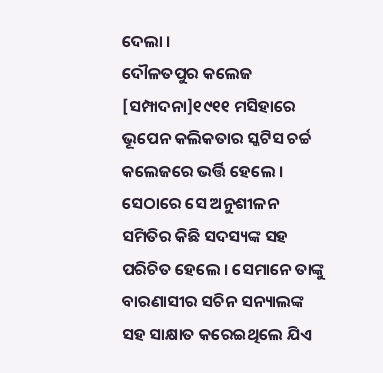ଦେଲା ।
ଦୌଳତପୁର କଲେଜ
[ସମ୍ପାଦନା]୧୯୧୧ ମସିହାରେ ଭୂପେନ କଲିକତାର ସ୍କଟିସ ଚର୍ଚ୍ଚ କଲେଜରେ ଭର୍ତ୍ତି ହେଲେ । ସେଠାରେ ସେ ଅନୁଶୀଳନ ସମିତିର କିଛି ସଦସ୍ୟଙ୍କ ସହ ପରିଚିତ ହେଲେ । ସେମାନେ ତାଙ୍କୁ ବାରଣାସୀର ସଚିନ ସନ୍ୟାଲଙ୍କ ସହ ସାକ୍ଷାତ କରେଇଥିଲେ ଯିଏ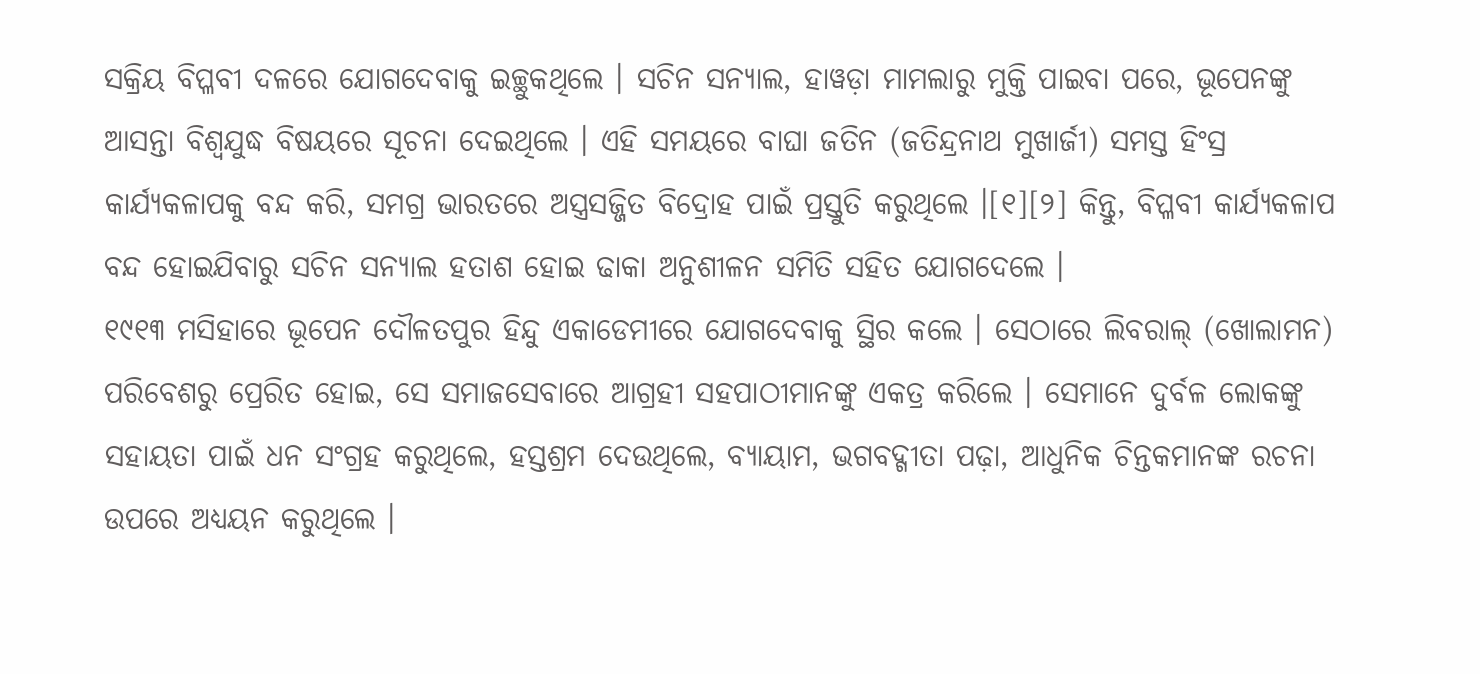ସକ୍ରିୟ ବିପ୍ଳବୀ ଦଳରେ ଯୋଗଦେବାକୁ ଇଚ୍ଛୁକଥିଲେ । ସଚିନ ସନ୍ୟାଲ, ହାୱଡ଼ା ମାମଲାରୁ ମୁକ୍ତି ପାଇବା ପରେ, ଭୂପେନଙ୍କୁ ଆସନ୍ତା ବିଶ୍ୱଯୁଦ୍ଧ ବିଷୟରେ ସୂଚନା ଦେଇଥିଲେ । ଏହି ସମୟରେ ବାଘା ଜତିନ (ଜତିନ୍ଦ୍ରନାଥ ମୁଖାର୍ଜୀ) ସମସ୍ତ ହିଂସ୍ର କାର୍ଯ୍ୟକଳାପକୁ ବନ୍ଦ କରି, ସମଗ୍ର ଭାରତରେ ଅସ୍ତ୍ରସଜ୍ଜିତ ବିଦ୍ରୋହ ପାଇଁ ପ୍ରସ୍ତୁତି କରୁଥିଲେ ।[୧][୨] କିନ୍ତୁ, ବିପ୍ଳବୀ କାର୍ଯ୍ୟକଳାପ ବନ୍ଦ ହୋଇଯିବାରୁ ସଚିନ ସନ୍ୟାଲ ହତାଶ ହୋଇ ଢାକା ଅନୁଶୀଳନ ସମିତି ସହିତ ଯୋଗଦେଲେ ।
୧୯୧୩ ମସିହାରେ ଭୂପେନ ଦୌଳତପୁର ହିନ୍ଦୁ ଏକାଡେମୀରେ ଯୋଗଦେବାକୁ ସ୍ଥିର କଲେ । ସେଠାରେ ଲିବରାଲ୍ (ଖୋଲାମନ) ପରିବେଶରୁ ପ୍ରେରିତ ହୋଇ, ସେ ସମାଜସେବାରେ ଆଗ୍ରହୀ ସହପାଠୀମାନଙ୍କୁ ଏକତ୍ର କରିଲେ । ସେମାନେ ଦୁର୍ବଳ ଲୋକଙ୍କୁ ସହାୟତା ପାଇଁ ଧନ ସଂଗ୍ରହ କରୁଥିଲେ, ହସ୍ତଶ୍ରମ ଦେଉଥିଲେ, ବ୍ୟାୟାମ, ଭଗବଦ୍ଗୀତା ପଢ଼ା, ଆଧୁନିକ ଚିନ୍ତକମାନଙ୍କ ରଚନା ଉପରେ ଅଧ୍ୟୟନ କରୁଥିଲେ ।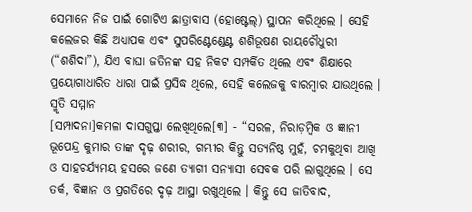ସେମାନେ ନିଜ ପାଇଁ ଗୋଟିଏ ଛାତ୍ରାବାସ (ହୋଷ୍ଟେଲ୍) ସ୍ଥାପନ କରିଥିଲେ । ସେହି କଲେଜର କିଛି ଅଧ୍ୟାପକ ଏବଂ ସୁପରିଣ୍ଟେଣ୍ଡେଣ୍ଟ ଶଶିଭୂଷଣ ରାୟଚୌଧୁରୀ (“ଶଶିଦା”), ଯିଏ ବାଘା ଜତିନଙ୍କ ସହ ନିକଟ ସମ୍ପର୍କିତ ଥିଲେ ଏବଂ ଶିକ୍ଷାରେ ପ୍ରୟୋଗାଧାରିତ ଧାରା ପାଇଁ ପ୍ରସିଦ୍ଧ ଥିଲେ, ସେହି କଲେଜକୁ ବାରମ୍ବାର ଯାଉଥିଲେ ।
ସ୍ମୃତି ସମ୍ମାନ
[ସମ୍ପାଦନା]କମଳା ଦାସଗୁପ୍ତା ଲେଖିଥିଲେ[୩] - “ସରଳ, ନିରାଡ଼ମ୍ବିକ ଓ ଜ୍ଞାନୀ ଭୂପେନ୍ଦ୍ର କୁମାର ତାଙ୍କ ଦୃଢ଼ ଶରୀର, ଗମ୍ଭୀର କିନ୍ତୁ ସତ୍ୟନିଷ୍ଠ ମୁହଁ, ଚମକୁଥିବା ଆଖି ଓ ସାହଚର୍ଯ୍ୟମୟ ହସରେ ଜଣେ ତ୍ୟାଗୀ ସନ୍ୟାସୀ ସେବକ ପରି ଲାଗୁଥିଲେ । ସେ ତର୍କ, ବିଜ୍ଞାନ ଓ ପ୍ରଗତିରେ ଦୃଢ଼ ଆସ୍ଥା ରଖୁଥିଲେ । କିନ୍ତୁ ସେ ଜାତିବାଦ,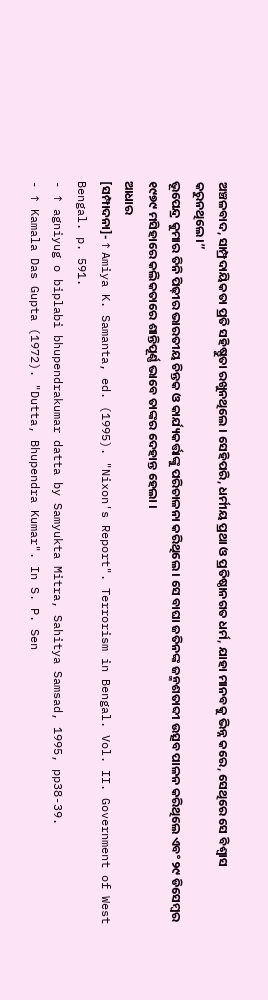ଅଞ୍ଚଳବାଦ, ସାମ୍ପ୍ରଦାୟିକତା ପ୍ରତି ସହିଷ୍ଣୁତା ରଖୁନଥିଲେ । ସେହିପରି, ଧର୍ମୀୟ ପ୍ରଥା ଓ ପ୍ରତିଷ୍ଠାନଗତ ଧର୍ମ, ଯାହା ମାନବକୁ ଭିନ୍ନ କରେ, ସେଥିରେ ସେ ବିଶ୍ୱାସ କରୁନଥିଲେ।”
ଭୂପେନ୍ଦ୍ର କୁମାର ତିନି ପିଢ଼ୀର ଭାରତୀୟ ଚିନ୍ତକ ଓ କାର୍ଯ୍ୟକର୍ତ୍ତାଙ୍କୁ ପରିଚାଳନା କରିଥିଲେ । ସେ ବାଘା ଜତିନଙ୍କ ଜନ୍ମଶତାବ୍ଦୀ ଉତ୍ସବ ପାଳନ କରିଥିଲେ ଏବଂ ୨୯ ଡିସେମ୍ବର ୧୯୭୯ ମସିହାରେ କଲିକତାରେ ଶାନ୍ତିପୂର୍ଣ୍ଣ ଭାବେ ତାଙ୍କର ଦେହାନ୍ତ ହେଲା ।
ଆଧାର
[ସମ୍ପାଦନା]- ↑ Amiya K. Samanta, ed. (1995). "Nixon's Report". Terrorism in Bengal. Vol. II. Government of West Bengal. p. 591.
- ↑ agniyug o biplabi bhupendrakumar datta by Samyukta Mitra, Sahitya Samsad, 1995, pp38-39.
- ↑ Kamala Das Gupta (1972). "Dutta, Bhupendra Kumar". In S. P. Sen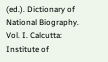(ed.). Dictionary of National Biography. Vol. I. Calcutta: Institute of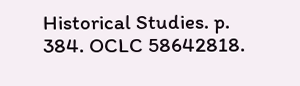Historical Studies. p. 384. OCLC 58642818.